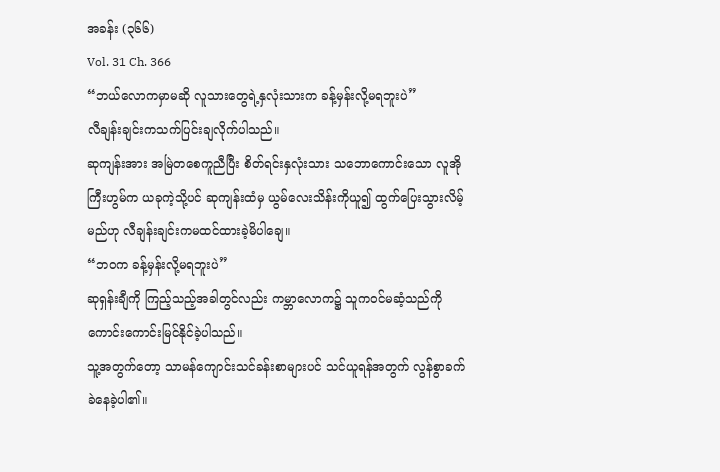အခန်း (၃၆၆)
Vol. 31 Ch. 366
“ဘယ်လောကမှာမဆို လူသားတွေရဲ့နှလုံးသားက ခန့်မှန်းလို့မရဘူးပဲ”
လီချန်းချင်းကသက်ပြင်းချလိုက်ပါသည်။
ဆုကျန်းအား အမြဲတစေကူညီပြီး စိတ်ရင်းနှလုံးသား သဘောကောင်းသော လူအိုကြီးဟွမ်က ယခုကဲ့သို့ပင် ဆုကျန်းထံမှ ယွမ်လေးသိန်းကိုယူ၍ ထွက်ပြေးသွားလိမ့်မည်ဟု လီချန်းချင်းကမထင်ထားခဲ့မိပါချေ။
“ဘဝက ခန့်မှန်းလို့မရဘူးပဲ”
ဆုရှန်းချီကို ကြည့်သည့်အခါတွင်လည်း ကမ္ဘာလောက၌ သူကဝင်မဆံ့သည်ကို ကောင်းကောင်းမြင်နိုင်ခဲ့ပါသည်။
သူ့အတွက်တော့ သာမန်ကျောင်းသင်ခန်းစာများပင် သင်ယူရန်အတွက် လွန်စွာခက်ခဲနေခဲ့ပါ၏။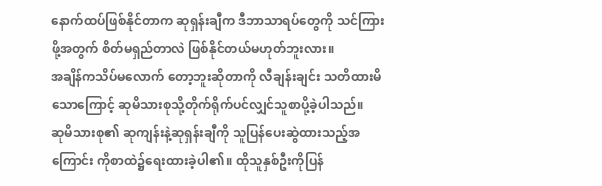နောက်ထပ်ဖြစ်နိုင်တာက ဆုရှန်းချီက ဒီဘာသာရပ်တွေကို သင်ကြားဖို့အတွက် စိတ်မရှည်တာလဲ ဖြစ်နိုင်တယ်မဟုတ်ဘူးလား။
အချိန်ကသိပ်မလောက် တော့ဘူးဆိုတာကို လီချန်းချင်း သတိထားမိသောကြောင့် ဆုမိသားစုသို့တိုက်ရိုက်ပင်လျှင်သူစာပို့ခဲ့ပါသည်။
ဆုမိသားစု၏ ဆုကျန်းနဲ့ဆုရှန်းချီကို သူပြန်ပေးဆွဲထားသည့်အကြောင်း ကိုစာထဲ၌ရေးထားခဲ့ပါ၏။ ထိုသူနှစ်ဦးကိုပြန်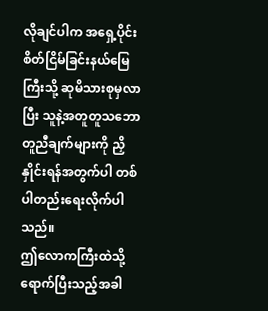လိုချင်ပါက အရှေ့ပိုင်းစိတ်ငြိမ်ခြင်းနယ်မြေကြီးသို့ ဆုမိသားစုမှလာပြီး သူနဲ့အတူတူသဘောတူညီချက်များကို ညှိနှိုင်းရန်အတွက်ပါ တစ်ပါတည်းရေးလိုက်ပါသည်။
ဤလောကကြီးထဲသို့ ရောက်ပြီးသည့်အခါ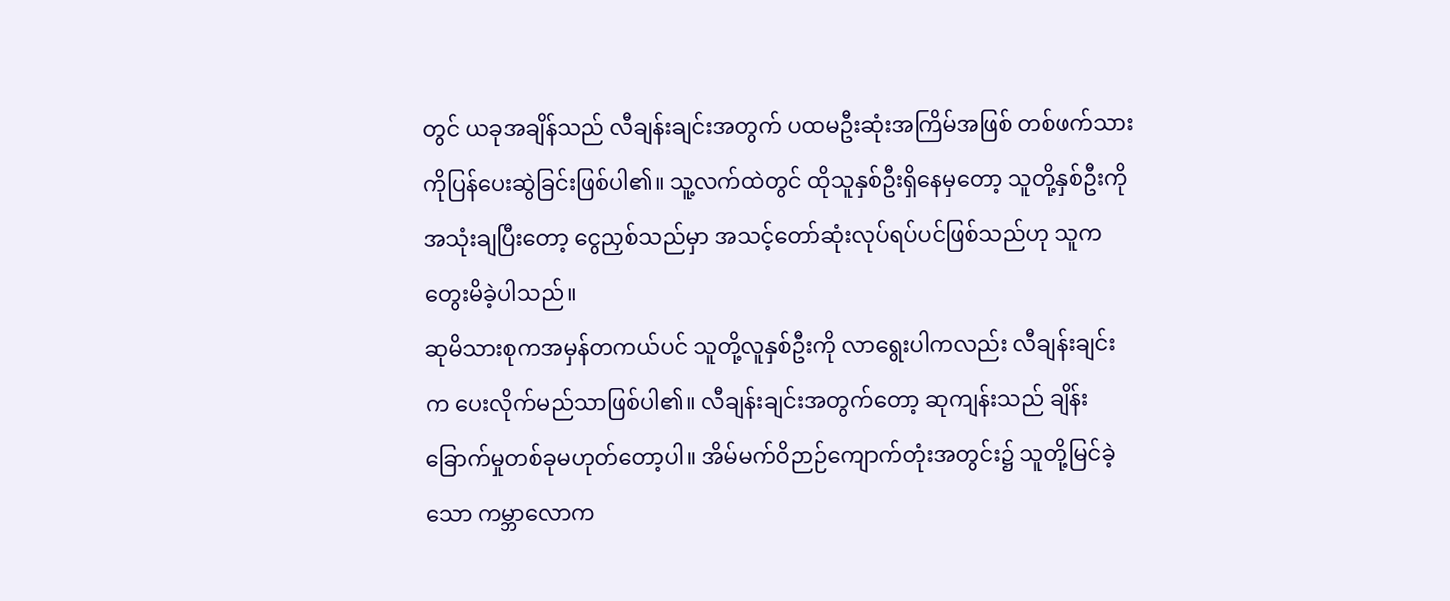တွင် ယခုအချိန်သည် လီချန်းချင်းအတွက် ပထမဦးဆုံးအကြိမ်အဖြစ် တစ်ဖက်သားကိုပြန်ပေးဆွဲခြင်းဖြစ်ပါ၏။ သူ့လက်ထဲတွင် ထိုသူနှစ်ဦးရှိနေမှတော့ သူတို့နှစ်ဦးကိုအသုံးချပြီးတော့ ငွေညှစ်သည်မှာ အသင့်တော်ဆုံးလုပ်ရပ်ပင်ဖြစ်သည်ဟု သူကတွေးမိခဲ့ပါသည်။
ဆုမိသားစုကအမှန်တကယ်ပင် သူတို့လူနှစ်ဦးကို လာရွေးပါကလည်း လီချန်းချင်းက ပေးလိုက်မည်သာဖြစ်ပါ၏။ လီချန်းချင်းအတွက်တော့ ဆုကျန်းသည် ချိန်းခြောက်မှုတစ်ခုမဟုတ်တော့ပါ။ အိမ်မက်ဝိဉာဉ်ကျောက်တုံးအတွင်း၌ သူတို့မြင်ခဲ့သော ကမ္ဘာလောက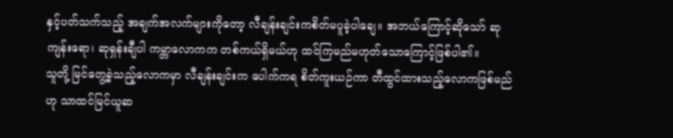နှင့်ပတ်သက်သည့် အချက်အလက်များကိုတော့ လီချန်းချင်းကစိတ်မပူခဲ့ပါချေ။ အဘယ်ကြောင့်ဆိုသော် ဆုကျန်းရော၊ ဆုရှန်းချီပါ ကမ္ဘာလောကက တစ်ကယ်ရှိမယ်ဟု ထင်ကြမည်မဟုတ်သောကြောင့်ဖြစ်ပါ၏။
သူတို့ မြင်တွေ့ခဲ့သည့်လောကမှာ လီချန်းချင်းက ပေါက်ကရ စိတ်ကူးယဉ်ကာ တီထွင်ထားသည့်လောကဖြစ်မည်ဟု သာထင်မြင်ယူဆ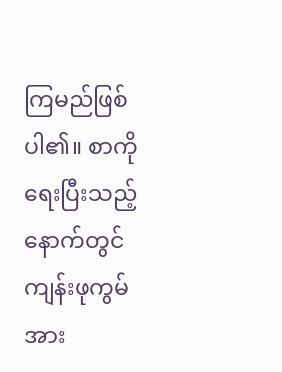ကြမည်ဖြစ်ပါ၏။ စာကိုရေးပြီးသည့်နောက်တွင် ကျန်းဖုကွမ်အား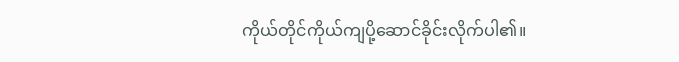ကိုယ်တိုင်ကိုယ်ကျပို့ဆောင်ခိုင်းလိုက်ပါ၏။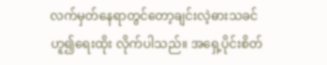လက်မှတ်နေရာတွင်တော့ချင်းလဲ့ဓားသခင်ဟူ၍ရေးထိုး လိုက်ပါသည်။ အရှေ့ပိုင်းစိတ်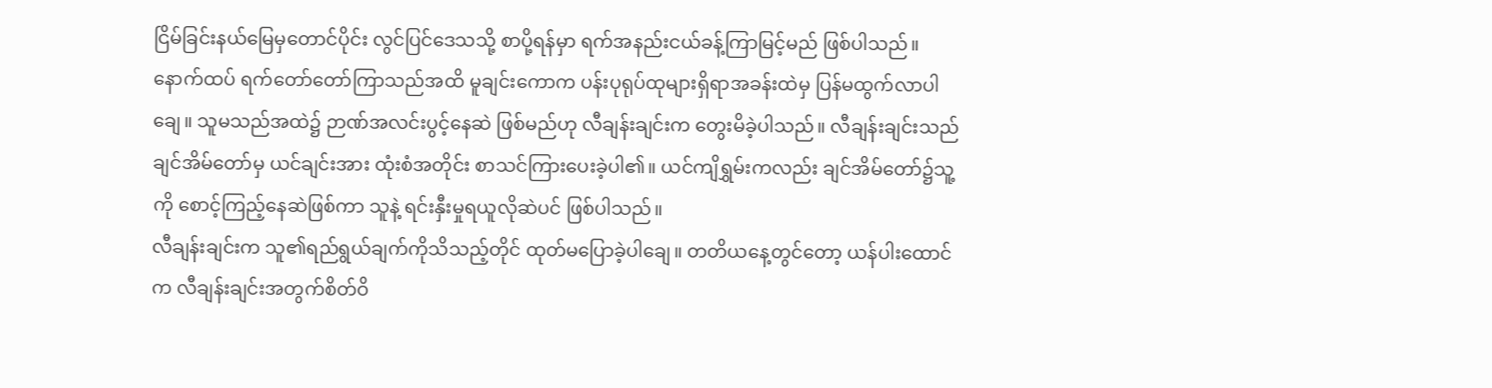ငြိမ်ခြင်းနယ်မြေမှတောင်ပိုင်း လွင်ပြင်ဒေသသို့ စာပို့ရန်မှာ ရက်အနည်းငယ်ခန့်ကြာမြင့်မည် ဖြစ်ပါသည်။
နောက်ထပ် ရက်တော်တော်ကြာသည်အထိ မူချင်းကောက ပန်းပုရုပ်ထုများရှိရာအခန်းထဲမှ ပြန်မထွက်လာပါချေ။ သူမသည်အထဲ၌ ဉာဏ်အလင်းပွင့်နေဆဲ ဖြစ်မည်ဟု လီချန်းချင်းက တွေးမိခဲ့ပါသည်။ လီချန်းချင်းသည် ချင်အိမ်တော်မှ ယင်ချင်းအား ထုံးစံအတိုင်း စာသင်ကြားပေးခဲ့ပါ၏။ ယင်ကျိရွှမ်းကလည်း ချင်အိမ်တော်၌သူ့ကို စောင့်ကြည့်နေဆဲဖြစ်ကာ သူနဲ့ ရင်းနှီးမှုရယူလိုဆဲပင် ဖြစ်ပါသည်။
လီချန်းချင်းက သူ၏ရည်ရွယ်ချက်ကိုသိသည့်တိုင် ထုတ်မပြောခဲ့ပါချေ။ တတိယနေ့တွင်တော့ ယန်ပါးထောင်က လီချန်းချင်းအတွက်စိတ်ဝိ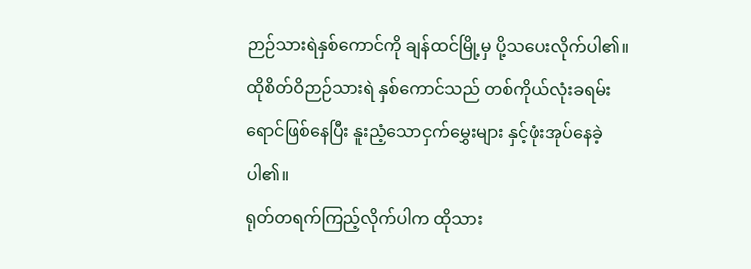ဉာဉ်သားရဲနှစ်ကောင်ကို ချန်ထင်မြို့မှ ပို့သပေးလိုက်ပါ၏။ ထိုစိတ်ဝိဉာဉ်သားရဲ နှစ်ကောင်သည် တစ်ကိုယ်လုံးခရမ်းရောင်ဖြစ်နေပြီး နူးညံ့သောငှက်မွှေးများ နှင့်ဖုံးအုပ်နေခဲ့ပါ၏။
ရုတ်တရက်ကြည့်လိုက်ပါက ထိုသား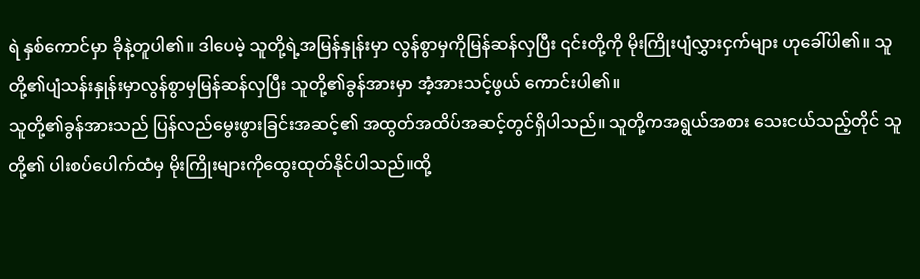ရဲ နှစ်ကောင်မှာ ခိုနဲ့တူပါ၏။ ဒါပေမဲ့ သူတို့ရဲ့အမြန်နှုန်းမှာ လွန်စွာမှကိုမြန်ဆန်လှပြီး ၎င်းတို့ကို မိုးကြိုးပျံလွှားငှက်များ ဟုခေါ်ပါ၏။ သူတို့၏ပျံသန်းနှုန်းမှာလွန်စွာမှမြန်ဆန်လှပြီး သူတို့၏ခွန်အားမှာ အံ့အားသင့်ဖွယ် ကောင်းပါ၏။
သူတို့၏ခွန်အားသည် ပြန်လည်မွေးဖွားခြင်းအဆင့်၏ အထွတ်အထိပ်အဆင့်တွင်ရှိပါသည်။ သူတို့ကအရွယ်အစား သေးငယ်သည့်တိုင် သူတို့၏ ပါးစပ်ပေါက်ထံမှ မိုးကြိုးများကိုထွေးထုတ်နိုင်ပါသည်။ထို့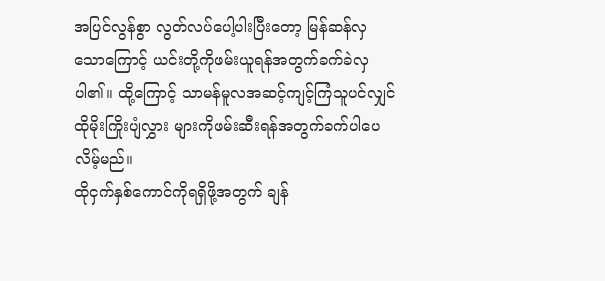အပြင်လွန်စွာ လွတ်လပ်ပေါ့ပါးပြီးတော့ မြန်ဆန်လှသောကြောင့် ယင်းတို့ကိုဖမ်းယူရန်အတွက်ခက်ခဲလှပါ၏။ ထို့ကြောင့် သာမန်မူလအဆင့်ကျင့်ကြံသူပင်လျှင် ထိုမိုးကြိုးပျံလွှား များကိုဖမ်းဆီးရန်အတွက်ခက်ပါပေလိမ့်မည်။
ထိုငှက်နှစ်ကောင်ကိုရရှိဖို့အတွက် ချန်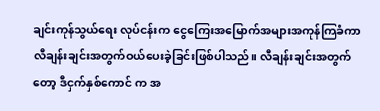ချင်းကုန်သွယ်ရေး လုပ်ငန်းက ငွေကြေးအမြောက်အများအကုန်ကြခံကာ လီချန်းချင်းအတွက်ဝယ်ပေးခဲ့ခြင်းဖြစ်ပါသည်။ လီချန်းချင်းအတွက်တော့ ဒီငှက်နှစ်ကောင် က အ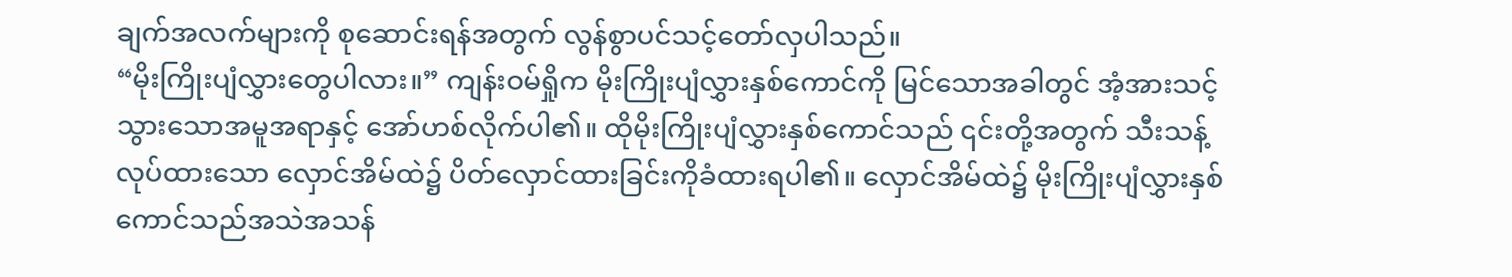ချက်အလက်များကို စုဆောင်းရန်အတွက် လွန်စွာပင်သင့်တော်လှပါသည်။
“မိုးကြိုးပျံလွှားတွေပါလား။” ကျန်းဝမ်ရှိုက မိုးကြိုးပျံလွှားနှစ်ကောင်ကို မြင်သောအခါတွင် အံ့အားသင့်သွားသောအမူအရာနှင့် အော်ဟစ်လိုက်ပါ၏။ ထိုမိုးကြိုးပျံလွှားနှစ်ကောင်သည် ၎င်းတို့အတွက် သီးသန့်လုပ်ထားသော လှောင်အိမ်ထဲ၌ ပိတ်လှောင်ထားခြင်းကိုခံထားရပါ၏။ လှောင်အိမ်ထဲ၌ မိုးကြိုးပျံလွှားနှစ်ကောင်သည်အသဲအသန်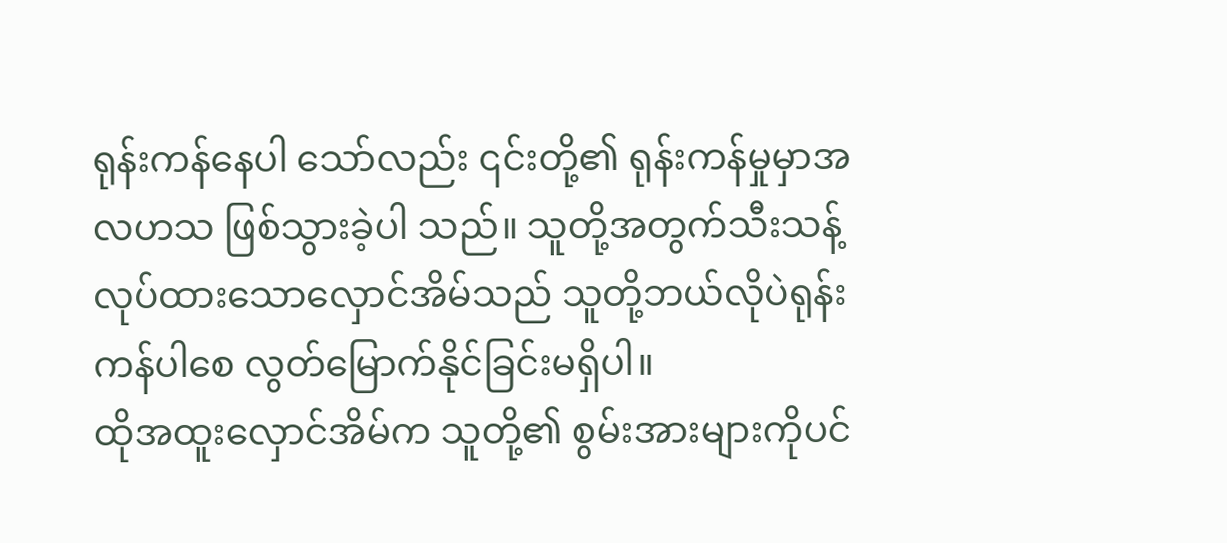ရုန်းကန်နေပါ သော်လည်း ၎င်းတို့၏ ရုန်းကန်မှုမှာအလဟသ ဖြစ်သွားခဲ့ပါ သည်။ သူတို့အတွက်သီးသန့်လုပ်ထားသောလှောင်အိမ်သည် သူတို့ဘယ်လိုပဲရုန်းကန်ပါစေ လွတ်မြောက်နိုင်ခြင်းမရှိပါ။
ထိုအထူးလှောင်အိမ်က သူတို့၏ စွမ်းအားများကိုပင်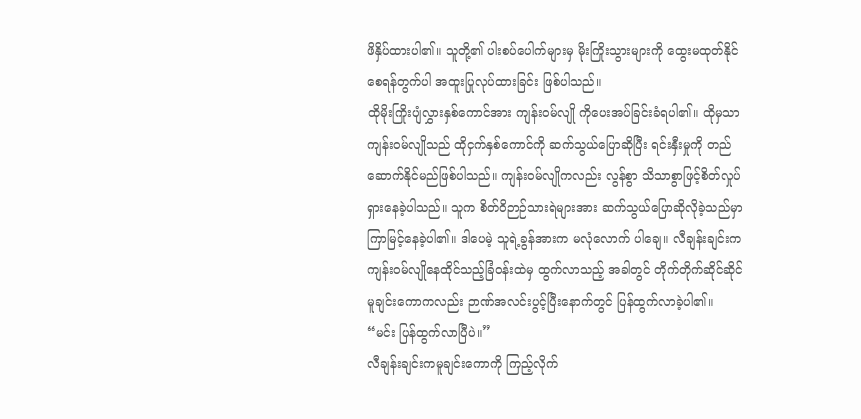ဖိနှိပ်ထားပါ၏။ သူတို့၏ ပါးစပ်ပေါက်များမှ မိုးကြိုးသွားများကို ထွေးမထုတ်နိုင်စေရန်တွက်ပါ အထူးပြုလုပ်ထားခြင်း ဖြစ်ပါသည်။
ထိုမိုးကြိုးပျံလွှားနှစ်ကောင်အား ကျန်းဝမ်လျို ကိုပေးအပ်ခြင်းခံရပါ၏။ ထိုမှသာကျန်းဝမ်လျိုသည် ထိုငှက်နှစ်ကောင်ကို ဆက်သွယ်ပြောဆိုပြီး ရင်းနှီးမှုကို တည်ဆောက်နိုင်မည်ဖြစ်ပါသည်။ ကျန်းဝမ်လျိုကလည်း လွန်စွာ သိသာစွာဖြင့်စိတ်လှုပ်ရှားနေခဲ့ပါသည်။ သူက စိတ်ဝိဉာဉ်သားရဲများအား ဆက်သွယ်ပြောဆိုလိုခဲ့သည်မှာ ကြာမြင့်နေခဲ့ပါ၏။ ဒါပေမဲ့ သူရဲ့ခွန်အားက မလုံလောက် ပါချေ။ လီချန်းချင်းက ကျန်းဝမ်လျိုနေထိုင်သည့်ခြံဝန်းထဲမှ ထွက်လာသည့် အခါတွင် တိုက်တိုက်ဆိုင်ဆိုင် မူချင်းကောကလည်း ဉာဏ်အလင်းပွင့်ပြီးနောက်တွင် ပြန်ထွက်လာခဲ့ပါ၏။
“မင်း ပြန်ထွက်လာပြီပဲ။”
လီချန်းချင်းကမူချင်းကောကို ကြည့်လိုက်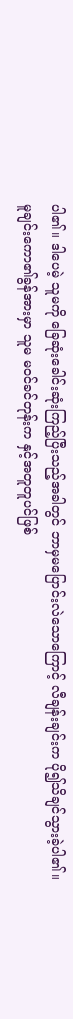ပါ၏။ ဒါပေမဲ့ သူမကို ခြေဆုံးခေါင်းဆုံးကြည့်ပြီးသည့်အခါတွင် ဘာမှမပြောင်းလဲသောကြောင့် လီချန်းချင်းက ပို၍သိချင်သွားခဲ့ပါ၏။
မူချင်းကော၏ခွန်အားမှာ သူမ မဝင်ခင်တုန်းက နှင့်အတူတူပင်ဖြစ်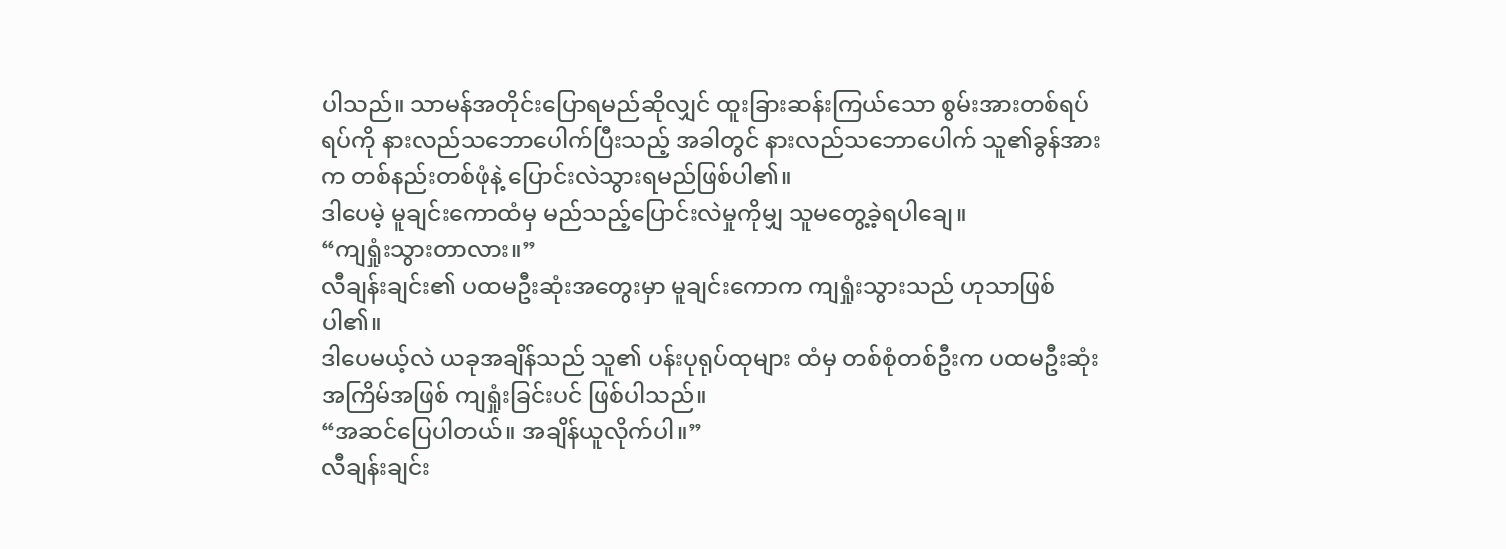ပါသည်။ သာမန်အတိုင်းပြောရမည်ဆိုလျှင် ထူးခြားဆန်းကြယ်သော စွမ်းအားတစ်ရပ်ရပ်ကို နားလည်သဘောပေါက်ပြီးသည့် အခါတွင် နားလည်သဘောပေါက် သူ၏ခွန်အားက တစ်နည်းတစ်ဖုံနဲ့ ပြောင်းလဲသွားရမည်ဖြစ်ပါ၏။
ဒါပေမဲ့ မူချင်းကောထံမှ မည်သည့်ပြောင်းလဲမှုကိုမျှ သူမတွေ့ခဲ့ရပါချေ။
“ကျရှုံးသွားတာလား။”
လီချန်းချင်း၏ ပထမဦးဆုံးအတွေးမှာ မူချင်းကောက ကျရှုံးသွားသည် ဟုသာဖြစ်ပါ၏။
ဒါပေမယ့်လဲ ယခုအချိန်သည် သူ၏ ပန်းပုရုပ်ထုများ ထံမှ တစ်စုံတစ်ဦးက ပထမဦးဆုံး အကြိမ်အဖြစ် ကျရှုံးခြင်းပင် ဖြစ်ပါသည်။
“အဆင်ပြေပါတယ်။ အချိန်ယူလိုက်ပါ။”
လီချန်းချင်း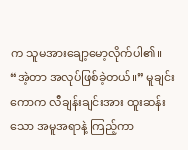က သူမအားချော့မော့လိုက်ပါ၏။
“အဲ့တာ အလုပ်ဖြစ်ခဲ့တယ်။” မူချင်းကောက လီချန်းချင်းအား ထူးဆန်းသော အမူအရာနဲ့ ကြည့်ကာ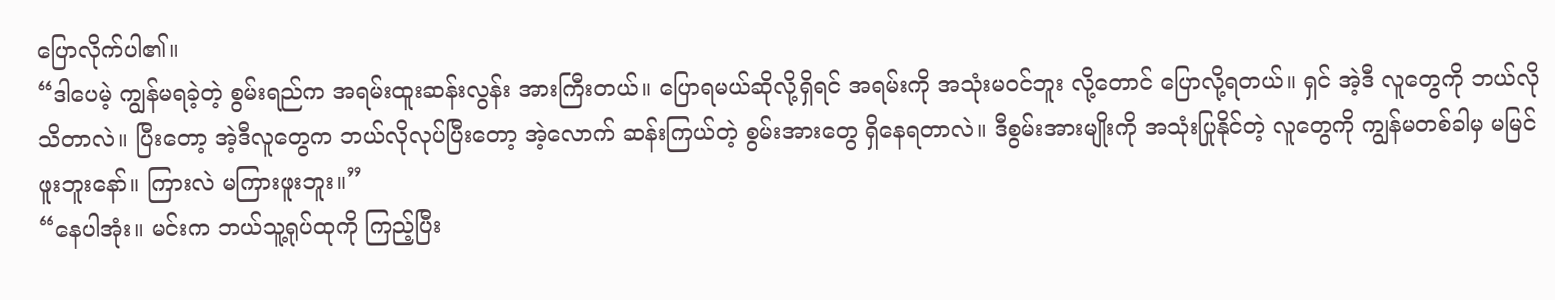ပြောလိုက်ပါ၏။
“ဒါပေမဲ့ ကျွန်မရခဲ့တဲ့ စွမ်းရည်က အရမ်းထူးဆန်းလွန်း အားကြီးတယ်။ ပြောရမယ်ဆိုလို့ရှိရင် အရမ်းကို အသုံးမဝင်ဘူး လို့တောင် ပြောလို့ရတယ်။ ရှင် အဲ့ဒီ လူတွေကို ဘယ်လို သိတာလဲ။ ပြီးတော့ အဲ့ဒီလူတွေက ဘယ်လိုလုပ်ပြီးတော့ အဲ့လောက် ဆန်းကြယ်တဲ့ စွမ်းအားတွေ ရှိနေရတာလဲ။ ဒီစွမ်းအားမျိုးကို အသုံးပြုနိုင်တဲ့ လူတွေကို ကျွန်မတစ်ခါမှ မမြင်ဖူးဘူးနော်။ ကြားလဲ မကြားဖူးဘူး။”
“နေပါအုံး။ မင်းက ဘယ်သူ့ရုပ်ထုကို ကြည့်ပြီး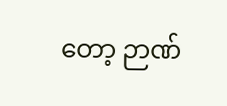တော့ ဉာဏ်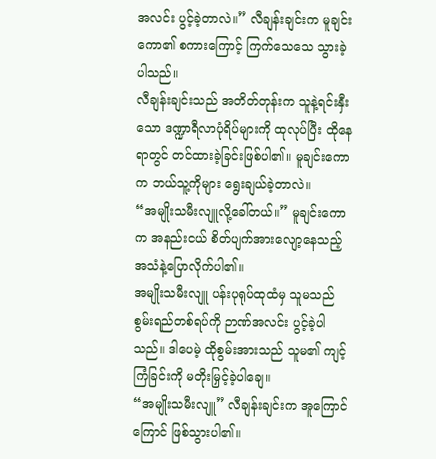အလင်း ပွင့်ခဲ့တာလဲ။” လီချန်းချင်းက မူချင်းကော၏ စကားကြောင့် ကြက်သေသေ သွားခဲ့ပါသည်။
လီချန်းချင်းသည် အတိတ်တုန်းက သူနဲ့ရင်းနှီးသော ဒဏ္ဍာရီလာပုံရိပ်များကို ထုလုပ်ပြီး ထိုနေရာတွင် တင်ထားခဲ့ခြင်းဖြစ်ပါ၏။ မူချင်းကောက ဘယ်သူ့ကိုများ ရွေးချယ်ခဲ့တာလဲ။
“အမျိုးသမီးလျူလို့ခေါ်တယ်။” မူချင်းကောက အနည်းငယ် စိတ်ပျက်အားလျော့နေသည့် အသံနဲ့ပြောလိုက်ပါ၏။
အမျိုးသမီးလျူ ပန်းပုရုပ်ထုထံမှ သူမသည် စွမ်းရည်တစ်ရပ်ကို ဉာဏ်အလင်း ပွင့်ခဲ့ပါသည်။ ဒါပေမဲ့ ထိုစွမ်းအားသည် သူမ၏ ကျင့်ကြံခြင်းကို မတိုးမြှင့်ခဲ့ပါချေ။
“အမျိုးသမီးလျူ” လီချန်းချင်းက အူကြောင်ကြောင် ဖြစ်သွားပါ၏။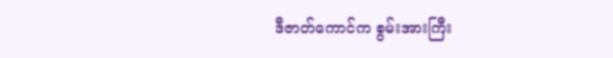ဒီဇာတ်ကောင်က စွမ်းအားကြီး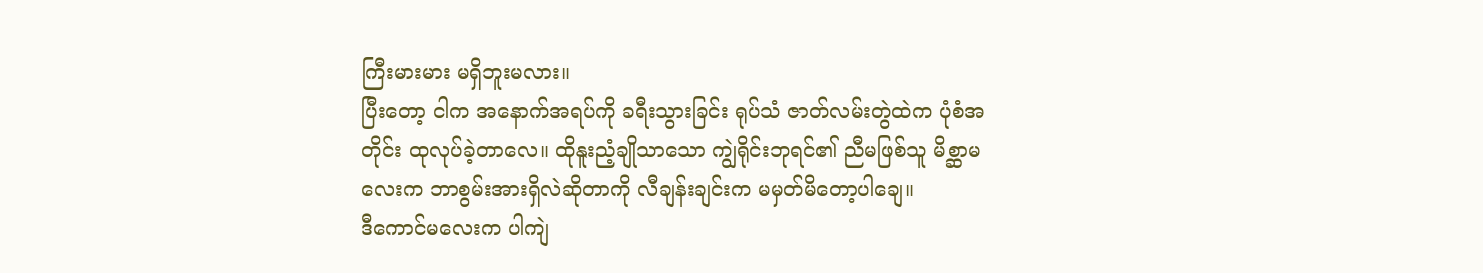ကြီးမားမား မရှိဘူးမလား။
ပြီးတော့ ငါက အနောက်အရပ်ကို ခရီးသွားခြင်း ရုပ်သံ ဇာတ်လမ်းတွဲထဲက ပုံစံအတိုင်း ထုလုပ်ခဲ့တာလေ။ ထိုနူးညံ့ချိုသာသော ကျွဲရိုင်းဘုရင်၏ ညီမဖြစ်သူ မိစ္ဆာမလေးက ဘာစွမ်းအားရှိလဲဆိုတာကို လီချန်းချင်းက မမှတ်မိတော့ပါချေ။
ဒီကောင်မလေးက ပါကျဲ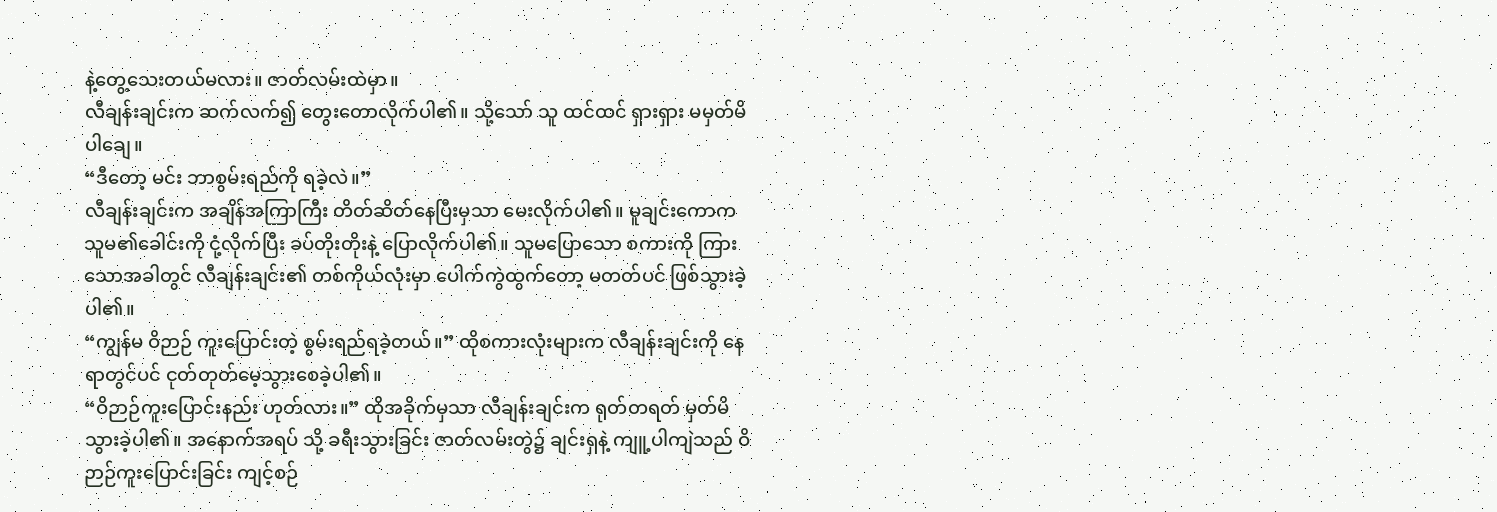နဲ့တွေ့သေးတယ်မလား။ ဇာတ်လမ်းထဲမှာ။
လီချန်းချင်းက ဆက်လက်၍ တွေးတောလိုက်ပါ၏။ သို့သော် သူ ထင်ထင် ရှားရှား မမှတ်မိပါချေ။
“ဒီတော့ မင်း ဘာစွမ်းရည်ကို ရခဲ့လဲ။”
လီချန်းချင်းက အချိန်အကြာကြီး တိတ်ဆိတ်နေပြီးမှသာ မေးလိုက်ပါ၏။ မူချင်းကောက သူမ၏ခေါင်းကို ငုံ့လိုက်ပြီး ခပ်တိုးတိုးနဲ့ ပြောလိုက်ပါ၏။ သူမပြောသော စကားကို ကြားသောအခါတွင် လီချန်းချင်း၏ တစ်ကိုယ်လုံးမှာ ပေါက်ကွဲထွက်တော့ မတတ်ပင် ဖြစ်သွားခဲ့ပါ၏။
“ကျွန်မ ဝိဉာဉ် ကူးပြောင်းတဲ့ စွမ်းရည်ရခဲ့တယ်။” ထိုစကားလုံးများက လီချန်းချင်းကို နေရာတွင်ပင် ငုတ်တုတ်မေ့သွားစေခဲ့ပါ၏။
“ဝိဉာဉ်ကူးပြောင်းနည်း ဟုတ်လား။” ထိုအခိုက်မှသာ လီချန်းချင်းက ရုတ်တရတ် မှတ်မိသွားခဲ့ပါ၏။ အနောက်အရပ် သို့ ခရီးသွားခြင်း ဇာတ်လမ်းတွဲ၌ ချင်းရှနဲ့ ကျူ့ပါကျဲသည် ဝိဉာဉ်ကူးပြောင်းခြင်း ကျင့်စဉ်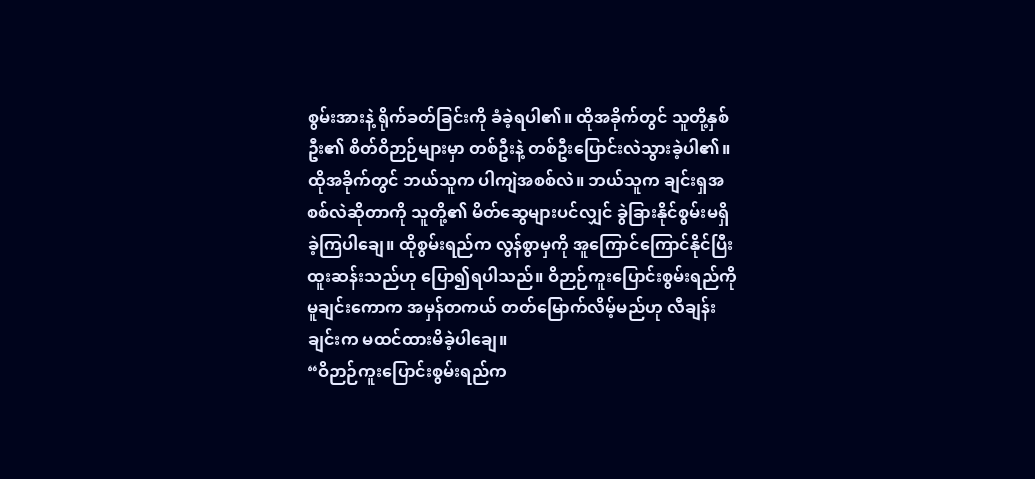စွမ်းအားနဲ့ ရိုက်ခတ်ခြင်းကို ခံခဲ့ရပါ၏။ ထိုအခိုက်တွင် သူတို့နှစ်ဦး၏ စိတ်ဝိဉာဉ်များမှာ တစ်ဦးနဲ့ တစ်ဦးပြောင်းလဲသွားခဲ့ပါ၏။
ထိုအခိုက်တွင် ဘယ်သူက ပါကျဲအစစ်လဲ။ ဘယ်သူက ချင်းရှအစစ်လဲဆိုတာကို သူတို့၏ မိတ်ဆွေများပင်လျှင် ခွဲခြားနိုင်စွမ်းမရှိခဲ့ကြပါချေ။ ထိုစွမ်းရည်က လွန်စွာမှကို အူကြောင်ကြောင်နိုင်ပြီး ထူးဆန်းသည်ဟု ပြော၍ရပါသည်။ ဝိဉာဉ်ကူးပြောင်းစွမ်းရည်ကို မူချင်းကောက အမှန်တကယ် တတ်မြောက်လိမ့်မည်ဟု လီချန်းချင်းက မထင်ထားမိခဲ့ပါချေ။
“ဝိဉာဉ်ကူးပြောင်းစွမ်းရည်က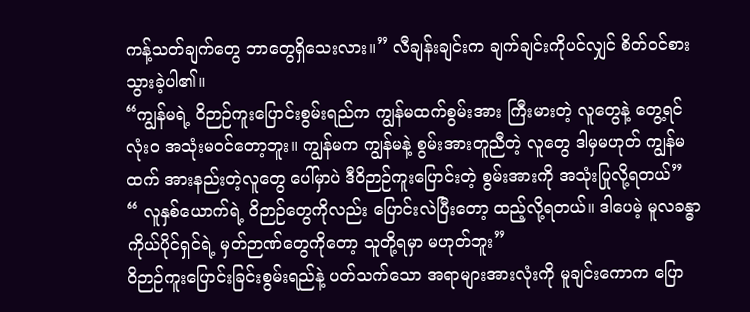ကန့်သတ်ချက်တွေ ဘာတွေရှိသေးလား။” လီချန်းချင်းက ချက်ချင်းကိုပင်လျှင် စိတ်ဝင်စားသွားခဲ့ပါ၏။
“ကျွန်မရဲ့ ဝိဉာဉ်ကူးပြောင်းစွမ်းရည်က ကျွန်မထက်စွမ်းအား ကြီးမားတဲ့ လူတွေနဲ့ တွေ့ရင် လုံးဝ အသုံးမဝင်တော့ဘူး။ ကျွန်မက ကျွန်မနဲ့ စွမ်းအားတူညီတဲ့ လူတွေ ဒါမှမဟုတ် ကျွန်မထက် အားနည်းတဲ့လူတွေ ပေါ်မှာပဲ ဒီဝိဉာဉ်ကူးပြောင်းတဲ့ စွမ်းအားကို အသုံးပြုလို့ရတယ်”
“ လူနှစ်ယောက်ရဲ့ ဝိဉာဉ်တွေကိုလည်း ပြောင်းလဲပြီးတော့ ထည့်လို့ရတယ်။ ဒါပေမဲ့ မူလခန္ဓာကိုယ်ပိုင်ရှင်ရဲ့ မှတ်ဉာဏ်တွေကိုတော့ သူတို့ရမှာ မဟုတ်ဘူး”
ဝိဉာဉ်ကူးပြောင်းခြင်းစွမ်းရည်နဲ့ ပတ်သက်သော အရာများအားလုံးကို မူချင်းကောက ပြော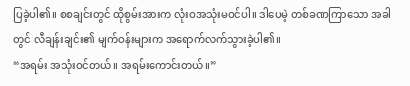ပြခဲ့ပါ၏။ စစချင်းတွင် ထိုစွမ်းအားက လုံးဝအသုံးမဝင်ပါ။ ဒါပေမဲ့ တစ်ခဏကြာသော အခါတွင် လီချန်းချင်း၏ မျက်ဝန်းများက အရောက်လက်သွားခဲ့ပါ၏။
“အရမ်း အသုံးဝင်တယ်။ အရမ်းကောင်းတယ်။”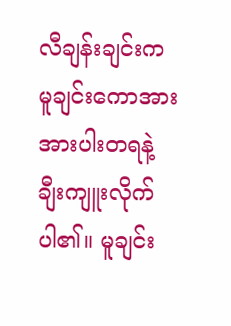လီချန်းချင်းက မူချင်းကောအား အားပါးတရနဲ့ ချီးကျူးလိုက်ပါ၏။ မူချင်း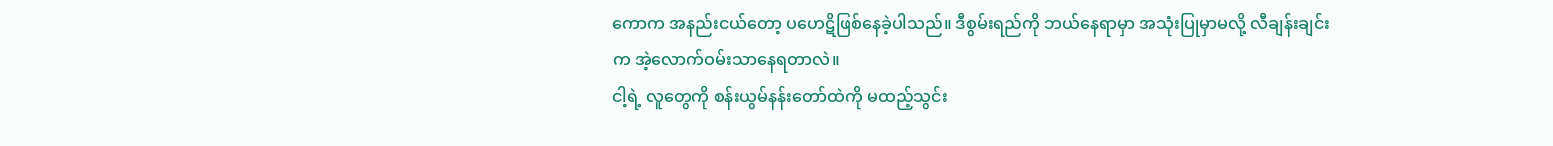ကောက အနည်းငယ်တော့ ပဟေဋိဖြစ်နေခဲ့ပါသည်။ ဒီစွမ်းရည်ကို ဘယ်နေရာမှာ အသုံးပြုမှာမလို့ လီချန်းချင်းက အဲ့လောက်ဝမ်းသာနေရတာလဲ။
ငါ့ရဲ့ လူတွေကို စန်းယွမ်နန်းတော်ထဲကို မထည့်သွင်း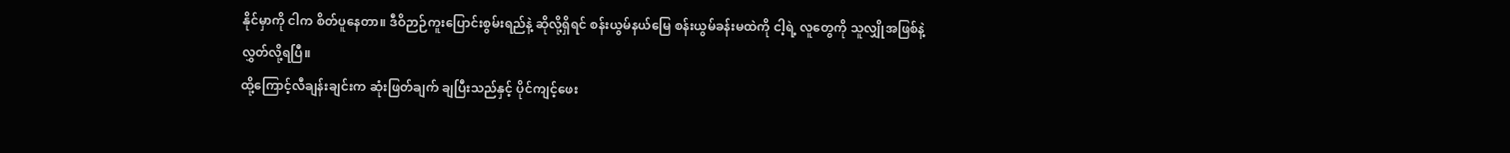နိုင်မှာကို ငါက စိတ်ပူနေတာ။ ဒီဝိဉာဉ်ကူးပြောင်းစွမ်းရည်နဲ့ ဆိုလို့ရှိရင် စန်းယွမ်နယ်မြေ စန်းယွမ်ခန်းမထဲကို ငါ့ရဲ့ လူတွေကို သူလျှိုအဖြစ်နဲ့ လွှတ်လို့ရပြီ။
ထို့ကြောင့်လီချန်းချင်းက ဆုံးဖြတ်ချက် ချပြီးသည်နှင့် ပိုင်ကျင့်ဖေး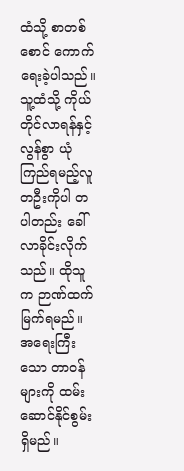ထံသို့ စာတစ်စောင် ကောက်ရေးခဲ့ပါသည်။
သူ့ထံသို့ ကိုယ်တိုင်လာရန်နှင့် လွန်စွာ ယုံကြည်ရမည့်လူတဦးကိုပါ တပါတည်း ခေါ်လာခိုင်းလိုက်သည်။ ထိုသူက ဉာဏ်ထက်မြက်ရမည်။ အရေးကြီးသော တာဝန်များကို ထမ်းဆောင်နိုင်စွမ်းရှိမည်။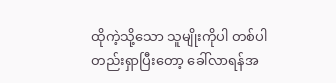ထိုကဲ့သို့သော သူမျိုးကိုပါ တစ်ပါတည်းရှာပြီးတော့ ခေါ်လာရန်အ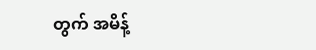တွက် အမိန့်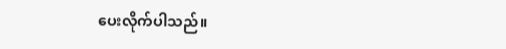ပေးလိုက်ပါသည်။